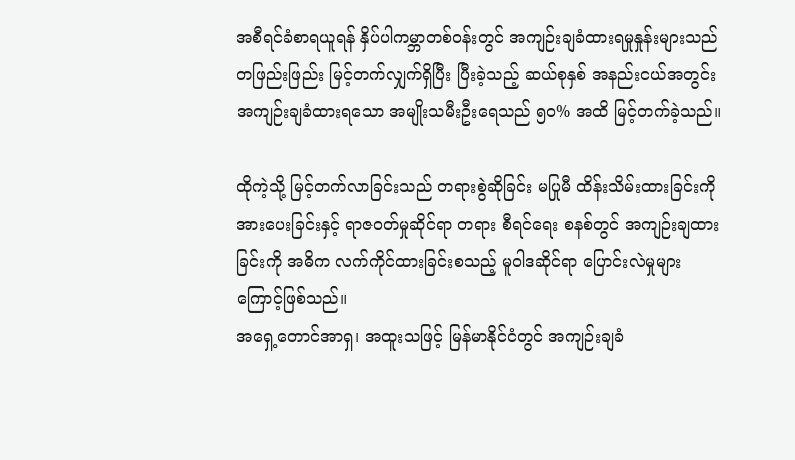အစီရင်ခံစာရယူရန် နှိပ်ပါကမ္ဘာတစ်ဝန်းတွင် အကျဉ်းချခံထားရမှုနှုန်းများသည် တဖြည်းဖြည်း မြင့်တက်လျှက်ရှိပြီး ပြီးခဲ့သည့် ဆယ်စုနှစ် အနည်းငယ်အတွင်း အကျဉ်းချခံထားရသော အမျိုးသမီးဦးရေသည် ၅၀% အထိ မြင့်တက်ခဲ့သည်။

ထိုကဲ့သို့ မြင့်တက်လာခြင်းသည် တရားစွဲဆိုခြင်း မပြုမီ ထိန်းသိမ်းထားခြင်းကို အားပေးခြင်းနှင့် ရာဇဝတ်မှုဆိုင်ရာ တရား စီရင်ရေး စနစ်တွင် အကျဉ်းချထားခြင်းကို အဓိက လက်ကိုင်ထားခြင်းစသည့် မူဝါဒဆိုင်ရာ ပြောင်းလဲမှုများ ကြောင့်ဖြစ်သည်။
အရှေ့တောင်အာရှ၊ အထူးသဖြင့် မြန်မာနိုင်ငံတွင် အကျဉ်းချခံ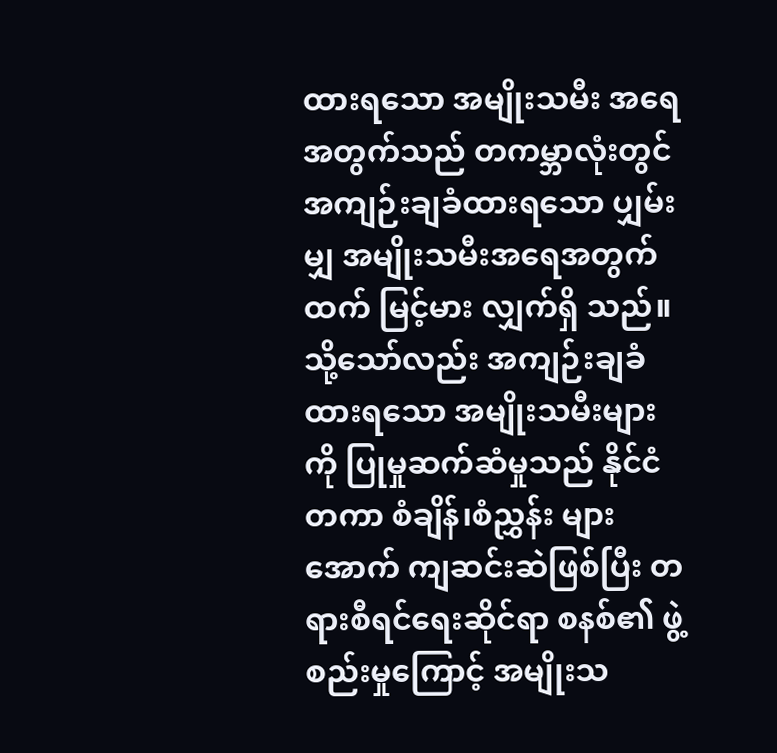ထားရသော အမျိုးသမီး အရေအတွက်သည် တကမ္ဘာလုံးတွင် အကျဉ်းချခံထားရသော ပျှမ်းမျှ အမျိုးသမီးအရေအတွက်ထက် မြင့်မား လျှက်ရှိ သည်။ သို့သော်လည်း အကျဉ်းချခံထားရသော အမျိုးသမီးများကို ပြုမှုဆက်ဆံမှုသည် နိုင်ငံတကာ စံချိန်၊စံညွှန်း များအောက် ကျဆင်းဆဲဖြစ်ပြီး တရားစီရင်ရေးဆိုင်ရာ စနစ်၏ ဖွဲ့စည်းမှုကြောင့် အမျိုးသ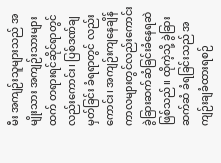မီး အကျဉ်းသူများသည် အမျိုးသား အကျဉ်းသားများထက် တရားရင်ဆိုင်ရာတွင်လည်းကောင်း၊ ပြစ်ဒဏ်ချမှတ်ခြင်း ခံရရာတွင် လည်းကောင်း၊ အကျဉ်းကျနေချိန်ကာလများတွင်လည်းကောင်း ခွဲခြားဆက်ဆံခြင်းခံနေရဆဲဖြစ်သည်။ ထိုကဲ့သို့ ခွဲခြားဆက်ဆံ ခံရခြင်းသည် အကျဉ်းချခံထားရစဉ်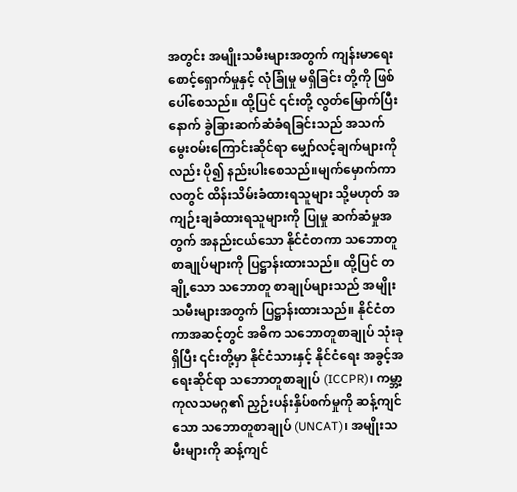အတွင်း အမျိုးသမီးများအတွက် ကျန်းမာရေး စောင့်ရှောက်မှုနှင့် လုံခြုံမှု မရှိခြင်း တို့ကို ဖြစ်ပေါ်စေသည်။ ထို့ပြင် ၎င်းတို့ လွတ်မြောက်ပြီးနောက် ခွဲခြားဆက်ဆံခံရခြင်းသည် အသက် မွေးဝမ်းကြောင်းဆိုင်ရာ မျှော်လင့်ချက်များကိုလည်း ပို၍ နည်းပါးစေသည်။မျက်မှောက်ကာလတွင် ထိန်းသိမ်းခံထားရသူများ သို့မဟုတ် အကျဉ်းချခံထားရသူများကို ပြုမှု ဆက်ဆံမှုအတွက် အနည်းငယ်သော နိုင်ငံတကာ သဘောတူစာချုပ်များကို ပြဋ္ဌာန်းထားသည်။ ထို့ပြင် တချို့သော သဘောတူ စာချုပ်များသည် အမျိုးသမီးများအတွက် ပြဋ္ဌာန်းထားသည်။ နိုင်ငံတကာအဆင့်တွင် အဓိက သဘောတူစာချုပ် သုံးခုရှိပြီး ၎င်းတို့မှာ နိုင်ငံသားနှင့် နိုင်ငံရေး အခွင့်အရေးဆိုင်ရာ သဘောတူစာချုပ် (ICCPR)၊ ကမ္ဘာ့ကုလသမဂ္ဂ၏ ညှဉ်းပန်းနှိပ်စက်မှုကို ဆန့်ကျင်သော သဘောတူစာချုပ် (UNCAT)၊ အမျိုးသမီးများကို ဆန့်ကျင်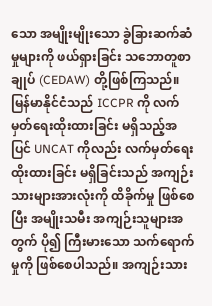သော အမျိုးမျိုးသော ခွဲခြားဆက်ဆံမှုများကို ဖယ်ရှားခြင်း သဘောတူစာချုပ် (CEDAW) တို့ဖြစ်ကြသည်။ မြန်မာနိုင်ငံသည် ICCPR ကို လက်မှတ်ရေးထိုးထားခြင်း မရှိသည့်အပြင် UNCAT ကိုလည်း လက်မှတ်ရေးထိုးထားခြင်း မရှိခြင်းသည် အကျဉ်းသားများအားလုံးကို ထိခိုက်မှု ဖြစ်စေပြီး အမျိုးသမီး အကျဉ်းသူများအတွက် ပို၍ ကြီးမားသော သက်ရောက်မှုကို ဖြစ်စေပါသည်။ အကျဉ်းသား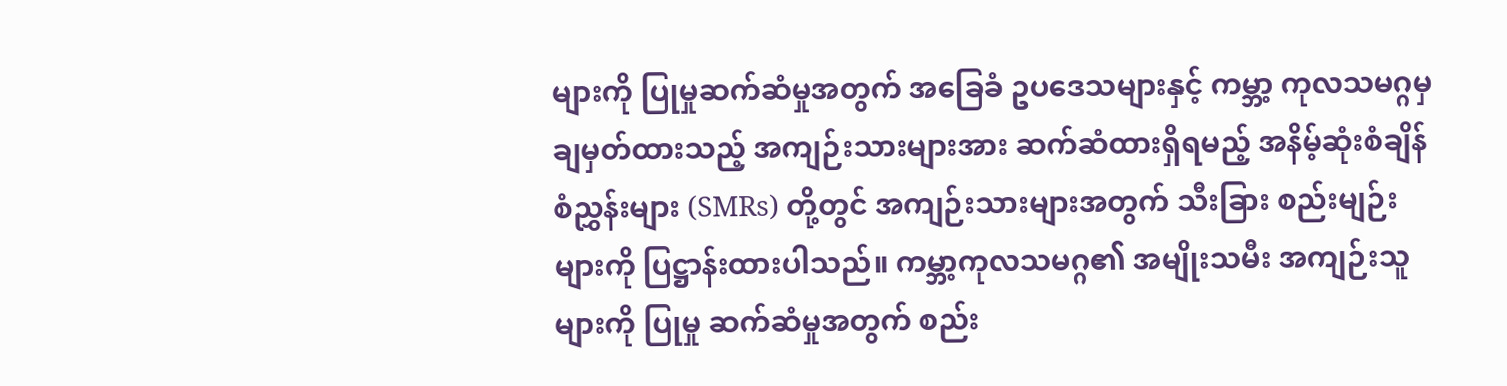များကို ပြုမှုဆက်ဆံမှုအတွက် အခြေခံ ဥပဒေသများနှင့် ကမ္ဘာ့ ကုလသမဂ္ဂမှ ချမှတ်ထားသည့် အကျဉ်းသားများအား ဆက်ဆံထားရှိရမည့် အနိမ့်ဆုံးစံချိန်စံညွှန်းများ (SMRs) တို့တွင် အကျဉ်းသားများအတွက် သီးခြား စည်းမျဉ်းများကို ပြဋ္ဌာန်းထားပါသည်။ ကမ္ဘာ့ကုလသမဂ္ဂ၏ အမျိုးသမီး အကျဉ်းသူများကို ပြုမှု ဆက်ဆံမှုအတွက် စည်း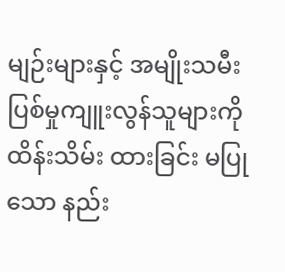မျဉ်းများနှင့် အမျိုးသမီး ပြစ်မှုကျူးလွန်သူများကို ထိန်းသိမ်း ထားခြင်း မပြုသော နည်း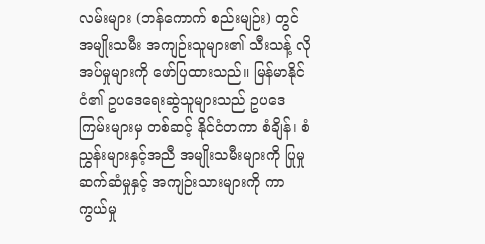လမ်းများ (ဘန်ကောက် စည်းမျဉ်း) တွင် အမျိုးသမီး အကျဉ်းသူများ၏ သီးသန့် လိုအပ်မှုများကို ဖော်ပြထားသည်။ မြန်မာနိုင်ငံ၏ ဥပဒေရေးဆွဲသူများသည် ဥပဒေကြမ်းများမှ တစ်ဆင့် နိုင်ငံတကာ စံချိန်၊ စံညွှန်းများနှင့်အညီ အမျိုးသမီးများကို ပြုမှုဆက်ဆံမှုနှင့် အကျဉ်းသားများကို ကာကွယ်မှု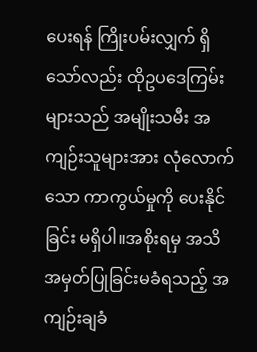ပေးရန် ကြိုးပမ်းလျှက် ရှိသော်လည်း ထိုဥပဒေကြမ်းများသည် အမျိုးသမီး အကျဉ်းသူများအား လုံလောက်သော ကာကွယ်မှုကို ပေးနိုင်ခြင်း မရှိပါ။အစိုးရမှ အသိအမှတ်ပြုခြင်းမခံရသည့် အကျဉ်းချခံ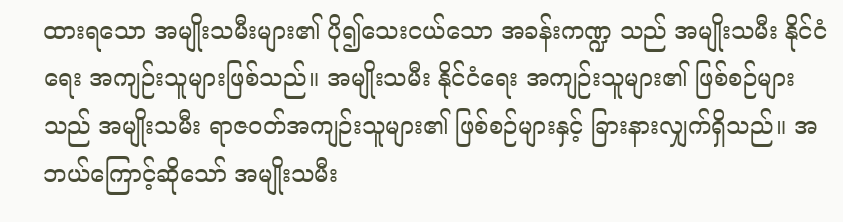ထားရသော အမျိုးသမီးများ၏ ပို၍သေးငယ်သော အခန်းကဏ္ဍ သည် အမျိုးသမီး နိုင်ငံရေး အကျဉ်းသူများဖြစ်သည်။ အမျိုးသမီး နိုင်ငံရေး အကျဉ်းသူများ၏ ဖြစ်စဉ်များသည် အမျိုးသမီး ရာဇဝတ်အကျဉ်းသူများ၏ ဖြစ်စဉ်များနှင့် ခြားနားလျှက်ရှိသည်။ အဘယ်ကြောင့်ဆိုသော် အမျိုးသမီး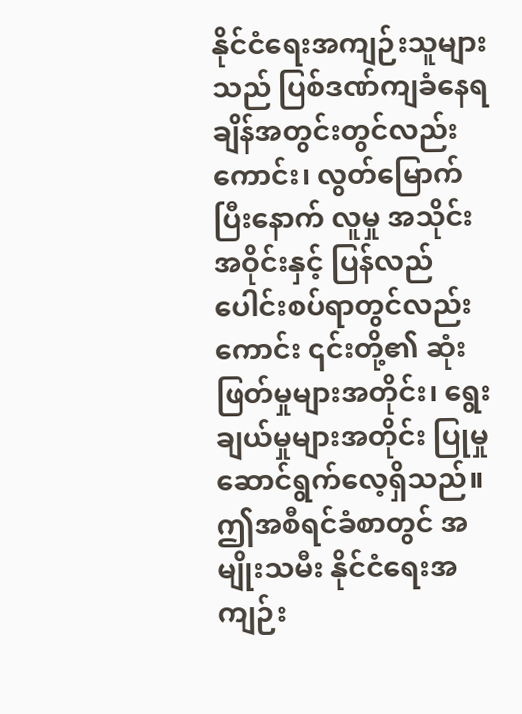နိုင်ငံရေးအကျဉ်းသူများသည် ပြစ်ဒဏ်ကျခံနေရချိန်အတွင်းတွင်လည်းကောင်း၊ လွတ်မြောက်ပြီးနောက် လူမှု အသိုင်း အဝိုင်းနှင့် ပြန်လည် ပေါင်းစပ်ရာတွင်လည်းကောင်း ၎င်းတို့၏ ဆုံးဖြတ်မှုများအတိုင်း၊ ရွေးချယ်မှုများအတိုင်း ပြုမှု ဆောင်ရွက်လေ့ရှိသည်။ ဤအစီရင်ခံစာတွင် အမျိုးသမီး နိုင်ငံရေးအကျဉ်း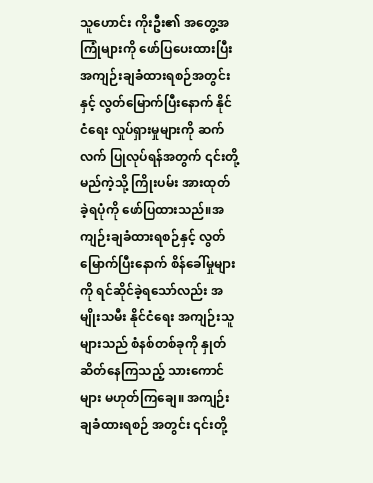သူဟောင်း ကိုးဦး၏ အတွေ့အကြုံများကို ဖော်ပြပေးထားပြီး အကျဉ်းချခံထားရစဉ်အတွင်းနှင့် လွတ်မြောက်ပြီးနောက် နိုင်ငံရေး လှုပ်ရှားမှုများကို ဆက်လက် ပြုလုပ်ရန်အတွက် ၎င်းတို့ မည်ကဲ့သို့ ကြိုးပမ်း အားထုတ် ခဲ့ရပုံကို ဖော်ပြထားသည်။အကျဉ်းချခံထားရစဉ်နှင့် လွတ်မြောက်ပြီးနောက် စိန်ခေါ်မှုများကို ရင်ဆိုင်ခဲ့ရသော်လည်း အမျိုးသမီး နိုင်ငံရေး အကျဉ်းသူများသည် စံနစ်တစ်ခုကို နှုတ်ဆိတ်နေကြသည့် သားကောင်များ မဟုတ်ကြချေ။ အကျဉ်းချခံထားရစဉ် အတွင်း ၎င်းတို့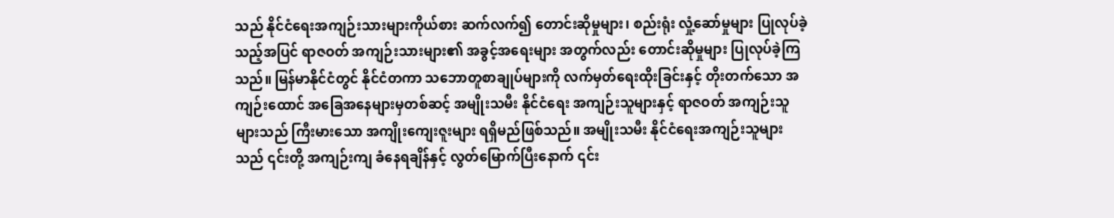သည် နိုင်ငံရေးအကျဉ်းသားများကိုယ်စား ဆက်လက်၍ တောင်းဆိုမှုများ၊ စည်းရုံး လှုံ့ဆော်မှုများ ပြုလုပ်ခဲ့သည့်အပြင် ရာဇဝတ် အကျဉ်းသားများ၏ အခွင့်အရေးများ အတွက်လည်း တောင်းဆိုမှုများ ပြုလုပ်ခဲ့ကြ သည်။ မြန်မာနိုင်ငံတွင် နိုင်ငံတကာ သဘောတူစာချုပ်များကို လက်မှတ်ရေးထိုးခြင်းနှင့် တိုးတက်သော အကျဉ်းထောင် အခြေအနေများမှတစ်ဆင့် အမျိုးသမီး နိုင်ငံရေး အကျဉ်းသူများနှင့် ရာဇဝတ် အကျဉ်းသူများသည် ကြီးမားသော အကျိုးကျေးဇူးများ ရရှိမည်ဖြစ်သည်။ အမျိုးသမီး နိုင်ငံရေးအကျဉ်းသူများသည် ၎င်းတို့ အကျဉ်းကျ ခံနေရချိန်နှင့် လွတ်မြောက်ပြီးနောက် ၎င်း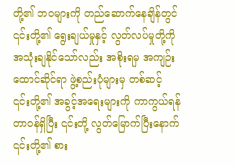တို့၏ ဘဝများကို တည်ဆောက်နေချိန်တွင် ၎င်းတို့၏ ရွေးချယ်မှုနှင့် လွတ်လပ်မှုတို့ကို အသုံးချနိုင်သော်လည်း အစိုးရမှ အကျဉ်းထောင်ဆိုင်ရာ ဖွဲ့စည်းပုံများမှ တစ်ဆင့် ၎င်းတို့၏ အခွင့်အရေးများကို ကာကွယ်ရန် တာဝန်ရှိပြီး ၎င်းတို့ လွတ်မြောက်ပြီးနောက် ၎င်းတို့၏ စား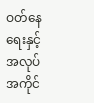ဝတ်နေရေးနှင့် အလုပ်အကိုင်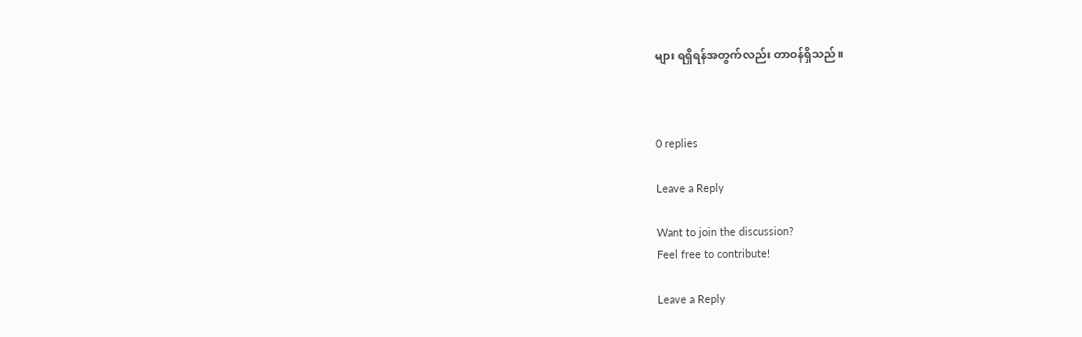များ ရရှိရန်အတွက်လည်း တာဝန်ရှိသည်။



0 replies

Leave a Reply

Want to join the discussion?
Feel free to contribute!

Leave a Reply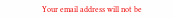Your email address will not be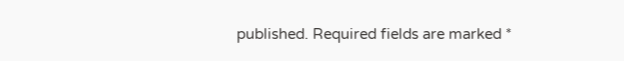published. Required fields are marked *